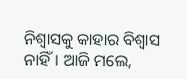ନିଶ୍ବାସକୁ କାହାର ବିଶ୍ବାସ ନାହିଁ। ଆଜି ମଲେ,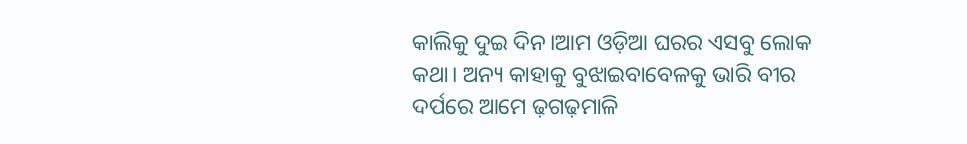କାଲିକୁ ଦୁଇ ଦିନ।ଆମ ଓଡ଼ିଆ ଘରର ଏସବୁ ଲୋକ କଥା। ଅନ୍ୟ କାହାକୁ ବୁଝାଇବାବେଳକୁ ଭାରି ବୀର ଦର୍ପରେ ଆମେ ଢ଼ଗଢ଼ମାଳି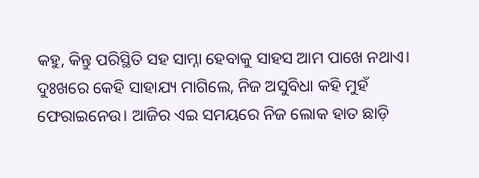କହୁ, କିନ୍ତୁ ପରିସ୍ଥିତି ସହ ସାମ୍ନା ହେବାକୁ ସାହସ ଆମ ପାଖେ ନଥାଏ। ଦୁଃଖରେ କେହି ସାହାଯ୍ୟ ମାଗିଲେ, ନିଜ ଅସୁବିଧା କହି ମୁହଁ ଫେରାଇନେଉ। ଆଜିର ଏଇ ସମୟରେ ନିଜ ଲୋକ ହାତ ଛାଡ଼ି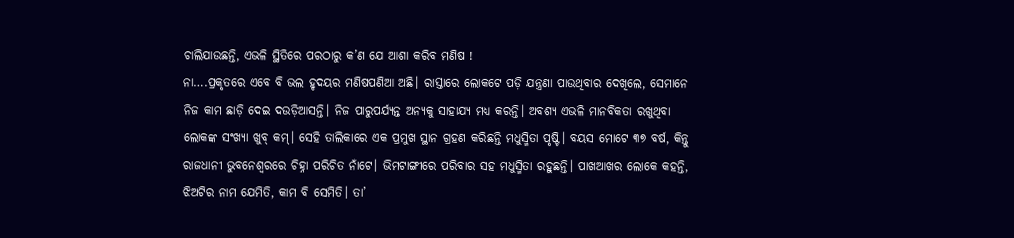ଚାଲିଯାଉଛନ୍ତି, ଏଭଳି ସ୍ଥିତିରେ ପରଠାରୁ କ’ଣ ଯେ ଆଶା କରିବ ମଣିଷ !
ନା….ପ୍ରକୃତରେ ଏବେ ବି ଭଲ ହୃଦୟର ମଣିଷପଣିଆ ଅଛି। ରାସ୍ତାରେ ଲୋକଟେ ପଡ଼ି ଯନ୍ତ୍ରଣା ପାଉଥିବାର ଦେଖିଲେ, ସେମାନେ ନିଜ କାମ ଛାଡ଼ି ଦେଇ ଦଉଡ଼ିଆସନ୍ତି। ନିଜ ପାରୁପର୍ଯ୍ୟନ୍ତ ଅନ୍ୟକୁ ସାହାଯ୍ୟ ମଧ୍ୟ କରନ୍ତି। ଅବଶ୍ୟ ଏଭଳି ମାନବିକତା ରଖୁଥିବା ଲୋକଙ୍କ ସଂଖ୍ୟା ଖୁବ୍ କମ୍। ସେହି ତାଲିକାରେ ଏକ ପ୍ରମୁଖ ସ୍ଥାନ ଗ୍ରହଣ କରିଛନ୍ତି ମଧୁସ୍ମିତା ପୃଷ୍ଟି। ବୟସ ମୋଟେ ୩୭ ବର୍ଷ, କିନ୍ତୁ ରାଜଧାନୀ ଭୁବନେଶ୍ବରରେ ଚିହ୍ନା ପରିଚିତ ନାଁଟେ। ଭିମଟାଙ୍ଗୀରେ ପରିବାର ସହ ମଧୁସ୍ମିତା ରହୁଛନ୍ତି। ପାଖଆଖର ଲୋକେ କହନ୍ତି, ଝିଅଟିର ନାମ ଯେମିତି, କାମ ବି ସେମିତି। ତା’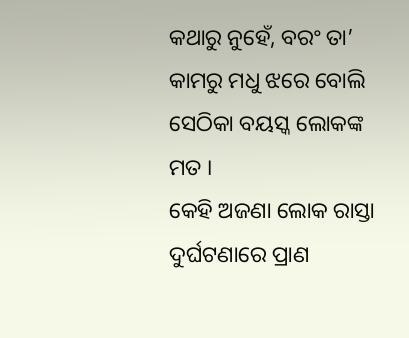କଥାରୁ ନୁହେଁ, ବରଂ ତା’ କାମରୁ ମଧୁ ଝରେ ବୋଲି ସେଠିକା ବୟସ୍କ ଲୋକଙ୍କ ମତ ।
କେହି ଅଜଣା ଲୋକ ରାସ୍ତା ଦୁର୍ଘଟଣାରେ ପ୍ରାଣ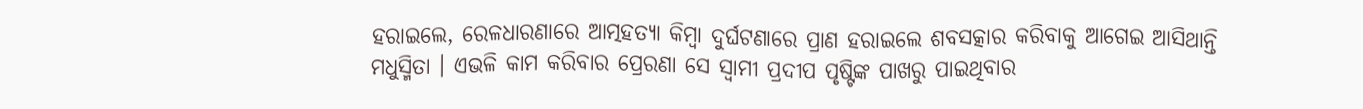ହରାଇଲେ, ରେଳଧାରଣାରେ ଆତ୍ମହତ୍ୟା କିମ୍ବା ଦୁର୍ଘଟଣାରେ ପ୍ରାଣ ହରାଇଲେ ଶବସତ୍କାର କରିବାକୁ ଆଗେଇ ଆସିଥାନ୍ତି ମଧୁସ୍ମିତା । ଏଭଳି କାମ କରିବାର ପ୍ରେରଣା ସେ ସ୍ବାମୀ ପ୍ରଦୀପ ପୃଷ୍ଟିଙ୍କ ପାଖରୁ ପାଇଥିବାର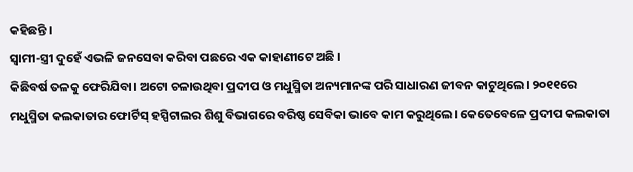କହିଛନ୍ତି ।
ସ୍ବାମୀ-ସ୍ତ୍ରୀ ଦୁହେଁ ଏଭଳି ଜନସେବା କରିବା ପଛରେ ଏକ କାହାଣୀଟେ ଅଛି ।
କିଛିବର୍ଷ ତଳକୁ ଫେରିଯିବା। ଅଟୋ ଚଳାଉଥିବା ପ୍ରଦୀପ ଓ ମଧୁସ୍ମିତା ଅନ୍ୟମାନଙ୍କ ପରି ସାଧାରଣ ଜୀବନ କାଟୁଥିଲେ। ୨୦୧୧ରେ ମଧୁସ୍ମିତା କଲକାତାର ଫୋର୍ଟିସ୍ ହସ୍ପିଟାଲର ଶିଶୁ ବିଭାଗରେ ବରିଷ୍ଠ ସେବିକା ଭାବେ କାମ କରୁଥିଲେ। କେତେବେଳେ ପ୍ରଦୀପ କଲକାତା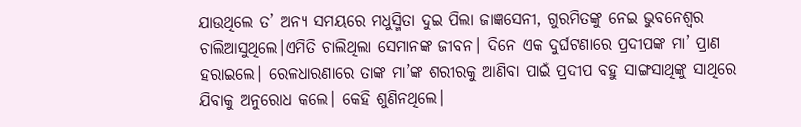ଯାଉଥିଲେ ତ’ ଅନ୍ୟ ସମୟରେ ମଧୁସ୍ମିତା ଦୁଇ ପିଲା ଜାଜ୍ଞସେନୀ, ଗୁରମିତଙ୍କୁ ନେଇ ଭୁବନେଶ୍ବର ଚାଲିଆସୁଥିଲେ।ଏମିତି ଚାଲିଥିଲା ସେମାନଙ୍କ ଜୀବନ। ଦିନେ ଏକ ଦୁର୍ଘଟଣାରେ ପ୍ରଦୀପଙ୍କ ମା’ ପ୍ରାଣ ହରାଇଲେ। ରେଳଧାରଣାରେ ତାଙ୍କ ମା’ଙ୍କ ଶରୀରକୁ ଆଣିବା ପାଇଁ ପ୍ରଦୀପ ବହୁ ସାଙ୍ଗସାଥିଙ୍କୁ ସାଥିରେ ଯିବାକୁ ଅନୁରୋଧ କଲେ। କେହି ଶୁଣିନଥିଲେ।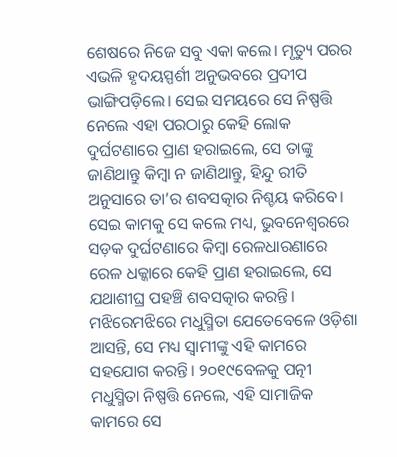ଶେଷରେ ନିଜେ ସବୁ ଏକା କଲେ। ମୃତ୍ୟୁ ପରର ଏଭଳି ହୃଦୟସ୍ପର୍ଶୀ ଅନୁଭବରେ ପ୍ରଦୀପ ଭାଙ୍ଗିପଡ଼ିଲେ। ସେଇ ସମୟରେ ସେ ନିଷ୍ପତ୍ତି ନେଲେ ଏହା ପରଠାରୁ କେହି ଲୋକ ଦୁର୍ଘଟଣାରେ ପ୍ରାଣ ହରାଇଲେ, ସେ ତାଙ୍କୁ ଜାଣିଥାନ୍ତୁ କିମ୍ବା ନ ଜାଣିଥାନ୍ତୁ, ହିନ୍ଦୁ ରୀତି ଅନୁସାରେ ତା’ର ଶବସତ୍କାର ନିଶ୍ଚୟ କରିବେ। ସେଇ କାମକୁ ସେ କଲେ ମଧ୍ୟ, ଭୁବନେଶ୍ବରରେ ସଡ଼କ ଦୁର୍ଘଟଣାରେ କିମ୍ବା ରେଳଧାରଣାରେ ରେଳ ଧକ୍କାରେ କେହି ପ୍ରାଣ ହରାଇଲେ, ସେ ଯଥାଶୀଘ୍ର ପହଞ୍ଚି ଶବସତ୍କାର କରନ୍ତି। ମଝିରେମଝିରେ ମଧୁସ୍ମିତା ଯେତେବେଳେ ଓଡ଼ିଶା ଆସନ୍ତି, ସେ ମଧ୍ୟ ସ୍ବାମୀଙ୍କୁ ଏହି କାମରେ ସହଯୋଗ କରନ୍ତି। ୨୦୧୯ବେଳକୁ ପତ୍ନୀ ମଧୁସ୍ମିତା ନିଷ୍ପତ୍ତି ନେଲେ, ଏହି ସାମାଜିକ କାମରେ ସେ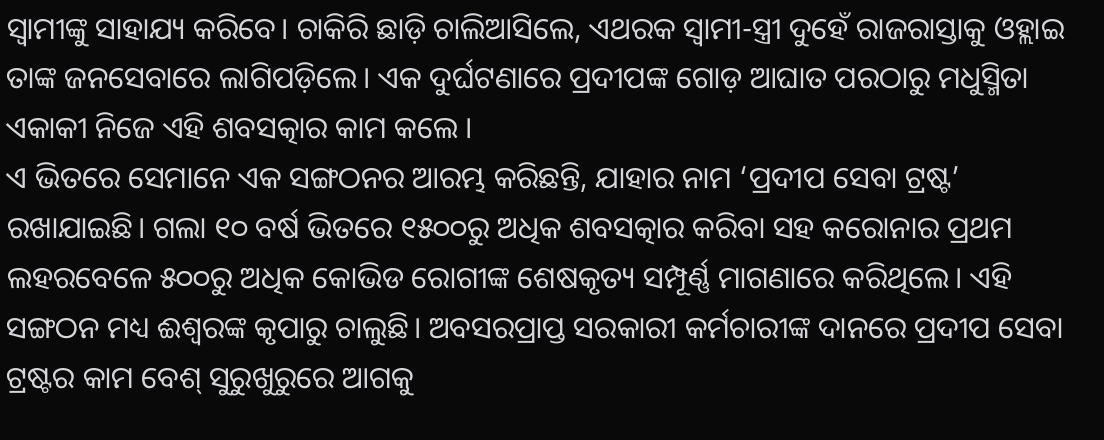ସ୍ବାମୀଙ୍କୁ ସାହାଯ୍ୟ କରିବେ। ଚାକିରି ଛାଡ଼ି ଚାଲିଆସିଲେ, ଏଥରକ ସ୍ବାମୀ-ସ୍ତ୍ରୀ ଦୁହେଁ ରାଜରାସ୍ତାକୁ ଓହ୍ଲାଇ ତାଙ୍କ ଜନସେବାରେ ଲାଗିପଡ଼ିଲେ। ଏକ ଦୁର୍ଘଟଣାରେ ପ୍ରଦୀପଙ୍କ ଗୋଡ଼ ଆଘାତ ପରଠାରୁ ମଧୁସ୍ମିତା ଏକାକୀ ନିଜେ ଏହି ଶବସତ୍କାର କାମ କଲେ ।
ଏ ଭିତରେ ସେମାନେ ଏକ ସଙ୍ଗଠନର ଆରମ୍ଭ କରିଛନ୍ତି, ଯାହାର ନାମ ‘ପ୍ରଦୀପ ସେବା ଟ୍ରଷ୍ଟ’ ରଖାଯାଇଛି। ଗଲା ୧୦ ବର୍ଷ ଭିତରେ ୧୫୦୦ରୁ ଅଧିକ ଶବସତ୍କାର କରିବା ସହ କରୋନାର ପ୍ରଥମ ଲହରବେଳେ ୫୦୦ରୁ ଅଧିକ କୋଭିଡ ରୋଗୀଙ୍କ ଶେଷକୃତ୍ୟ ସମ୍ପୂର୍ଣ୍ଣ ମାଗଣାରେ କରିଥିଲେ। ଏହି ସଙ୍ଗଠନ ମଧ୍ୟ ଈଶ୍ବରଙ୍କ କୃପାରୁ ଚାଲୁଛି। ଅବସରପ୍ରାପ୍ତ ସରକାରୀ କର୍ମଚାରୀଙ୍କ ଦାନରେ ପ୍ରଦୀପ ସେବା ଟ୍ରଷ୍ଟର କାମ ବେଶ୍ ସୁରୁଖୁରୁରେ ଆଗକୁ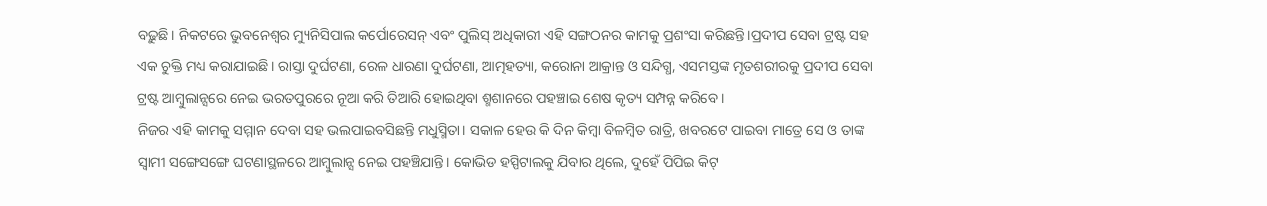ବଢ଼ୁଛି। ନିକଟରେ ଭୁବନେଶ୍ବର ମ୍ୟୁନିସିପାଲ କର୍ପୋରେସନ୍ ଏବଂ ପୁଲିସ୍ ଅଧିକାରୀ ଏହି ସଙ୍ଗଠନର କାମକୁ ପ୍ରଶଂସା କରିଛନ୍ତି।ପ୍ରଦୀପ ସେବା ଟ୍ରଷ୍ଟ ସହ ଏକ ଚୁକ୍ତି ମଧ୍ୟ କରାଯାଇଛି। ରାସ୍ତା ଦୁର୍ଘଟଣା, ରେଳ ଧାରଣା ଦୁର୍ଘଟଣା, ଆତ୍ମହତ୍ୟା, କରୋନା ଆକ୍ରାନ୍ତ ଓ ସନ୍ଦିଗ୍ଧ, ଏସମସ୍ତଙ୍କ ମୃତଶରୀରକୁ ପ୍ରଦୀପ ସେବା ଟ୍ରଷ୍ଟ ଆମ୍ବୁଲାନ୍ସରେ ନେଇ ଭରତପୁରରେ ନୂଆ କରି ତିଆରି ହୋଇଥିବା ଶ୍ମଶାନରେ ପହଞ୍ଚାଇ ଶେଷ କୃତ୍ୟ ସମ୍ପନ୍ନ କରିବେ ।
ନିଜର ଏହି କାମକୁ ସମ୍ମାନ ଦେବା ସହ ଭଲପାଇବସିଛନ୍ତି ମଧୁସ୍ମିତା। ସକାଳ ହେଉ କି ଦିନ କିମ୍ବା ବିଳମ୍ବିତ ରାତ୍ରି, ଖବରଟେ ପାଇବା ମାତ୍ରେ ସେ ଓ ତାଙ୍କ ସ୍ବାମୀ ସଙ୍ଗେସଙ୍ଗେ ଘଟଣାସ୍ଥଳରେ ଆମ୍ବୁଲାନ୍ସ ନେଇ ପହଞ୍ଚିଯାନ୍ତି। କୋଭିଡ ହସ୍ପିଟାଲକୁ ଯିବାର ଥିଲେ, ଦୁହେଁ ପିପିଇ କିଟ୍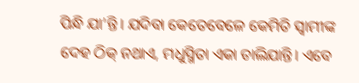ପିନ୍ଧି ଯା’ନ୍ତି। ଯଦିବା କେତେବେଳେ କେମିତି ସ୍ବାମୀଙ୍କ ଦେହ ଠିକ୍ ନଥାଏ, ମଧୁସ୍ମିତା ଏକା ଚାଲିଯାନ୍ତି। ଏବେ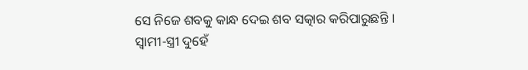ସେ ନିଜେ ଶବକୁ କାନ୍ଧ ଦେଇ ଶବ ସତ୍କାର କରିପାରୁଛନ୍ତି ।
ସ୍ବାମୀ-ସ୍ତ୍ରୀ ଦୁହେଁ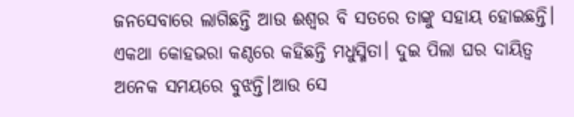ଜନସେବାରେ ଲାଗିଛନ୍ତି ଆଉ ଈଶ୍ବର ବି ସତରେ ତାଙ୍କୁ ସହାୟ ହୋଇଛନ୍ତି। ଏକଥା କୋହଭରା କଣ୍ଠରେ କହିଛନ୍ତି ମଧୁସ୍ମିତା। ଦୁଇ ପିଲା ଘର ଦାୟିତ୍ବ ଅନେକ ସମୟରେ ବୁଝନ୍ତି।ଆଉ ସେ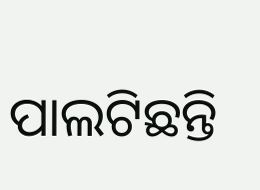ପାଲଟିଛନ୍ତି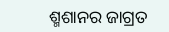ଶ୍ମଶାନର ଜାଗ୍ରତ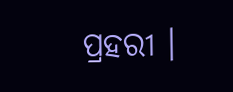ପ୍ରହରୀ ।